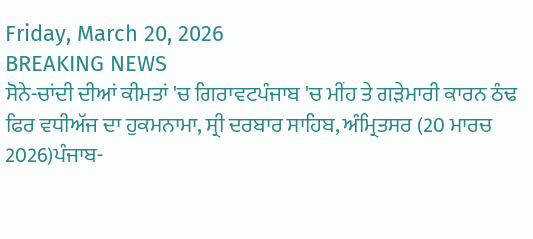Friday, March 20, 2026
BREAKING NEWS
ਸੋਨੇ-ਚਾਂਦੀ ਦੀਆਂ ਕੀਮਤਾਂ 'ਚ ਗਿਰਾਵਟਪੰਜਾਬ 'ਚ ਮੀਂਹ ਤੇ ਗੜੇਮਾਰੀ ਕਾਰਨ ਠੰਢ ਫਿਰ ਵਧੀਅੱਜ ਦਾ ਹੁਕਮਨਾਮਾ, ਸ੍ਰੀ ਦਰਬਾਰ ਸਾਹਿਬ, ਅੰਮ੍ਰਿਤਸਰ (20 ਮਾਰਚ 2026)ਪੰਜਾਬ-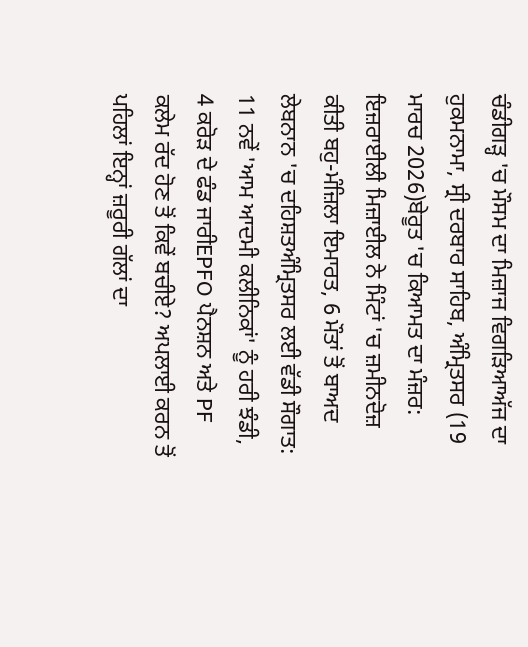ਚੰਡੀਗੜ੍ਹ 'ਚ ਮੌਸਮ ਦਾ ਮਿਜ਼ਾਜ ਵਿਗੜਿਆਅੱਜ ਦਾ ਹੁਕਮਨਾਮਾ, ਸ੍ਰੀ ਦਰਬਾਰ ਸਾਹਿਬ, ਅੰਮ੍ਰਿਤਸਰ (19 ਮਾਰਚ 2026)ਬੇਰੂਤ 'ਚ ਕਿਆਮਤ ਦਾ ਮੰਜ਼ਰ: ਇਜ਼ਰਾਈਲੀ ਮਿਜ਼ਾਈਲ ਨੇ ਮਿੰਟਾਂ 'ਚ ਜ਼ਮੀਨਦੋਜ਼ ਕੀਤੀ ਬਹੁ-ਮੰਜ਼ਿਲਾ ਇਮਾਰਤ, 6 ਮੌਤਾਂ ਤੋਂ ਬਾਅਦ ਲੇਬਨਾਨ 'ਚ ਦਹਿਸ਼ਤਅੰਮ੍ਰਿਤਸਰ ਲਈ ਵੱਡੀ ਸੌਗਾਤ: 11 ਨਵੇਂ 'ਆਮ ਆਦਮੀ ਕਲੀਨਿਕਾਂ' ਨੂੰ ਹਰੀ ਝੰਡੀ, 4 ਕਰੋੜ ਦੇ ਫੰਡ ਜਾਰੀEPFO ਪੈਨਸ਼ਨ ਅਤੇ PF ਕਲੇਮ ਰੱਦ ਹੋਣ ਤੋਂ ਕਿਵੇਂ ਬਚੀਏ? ਅਪਲਾਈ ਕਰਨ ਤੋਂ ਪਹਿਲਾਂ ਇਨ੍ਹਾਂ ਜ਼ਰੂਰੀ ਗੱਲਾਂ ਦਾ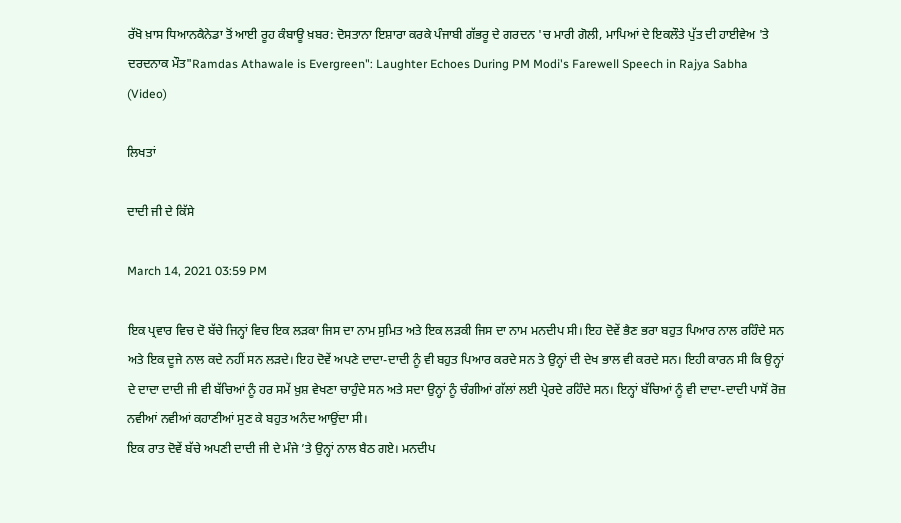ਰੱਖੋ ਖ਼ਾਸ ਧਿਆਨਕੈਨੇਡਾ ਤੋਂ ਆਈ ਰੂਹ ਕੰਬਾਊ ਖ਼ਬਰ: ਦੋਸਤਾਨਾ ਇਸ਼ਾਰਾ ਕਰਕੇ ਪੰਜਾਬੀ ਗੱਭਰੂ ਦੇ ਗਰਦਨ 'ਚ ਮਾਰੀ ਗੋਲੀ, ਮਾਪਿਆਂ ਦੇ ਇਕਲੌਤੇ ਪੁੱਤ ਦੀ ਹਾਈਵੇਅ 'ਤੇ ਦਰਦਨਾਕ ਮੌਤ"Ramdas Athawale is Evergreen": Laughter Echoes During PM Modi's Farewell Speech in Rajya Sabha (Video)

ਲਿਖਤਾਂ

ਦਾਦੀ ਜੀ ਦੇ ਕਿੱਸੇ

March 14, 2021 03:59 PM

ਇਕ ਪ੍ਰਵਾਰ ਵਿਚ ਦੋ ਬੱਚੇ ਜਿਨ੍ਹਾਂ ਵਿਚ ਇਕ ਲੜਕਾ ਜਿਸ ਦਾ ਨਾਮ ਸੁਮਿਤ ਅਤੇ ਇਕ ਲੜਕੀ ਜਿਸ ਦਾ ਨਾਮ ਮਨਦੀਪ ਸੀ। ਇਹ ਦੋਵੇਂ ਭੈਣ ਭਰਾ ਬਹੁਤ ਪਿਆਰ ਨਾਲ ਰਹਿੰਦੇ ਸਨ ਅਤੇ ਇਕ ਦੂਜੇ ਨਾਲ ਕਦੇ ਨਹੀਂ ਸਨ ਲੜਦੇ। ਇਹ ਦੋਵੇਂ ਅਪਣੇ ਦਾਦਾ-ਦਾਦੀ ਨੂੰ ਵੀ ਬਹੁਤ ਪਿਆਰ ਕਰਦੇ ਸਨ ਤੇ ਉਨ੍ਹਾਂ ਦੀ ਦੇਖ ਭਾਲ ਵੀ ਕਰਦੇ ਸਨ। ਇਹੀ ਕਾਰਨ ਸੀ ਕਿ ਉਨ੍ਹਾਂ ਦੇ ਦਾਦਾ ਦਾਦੀ ਜੀ ਵੀ ਬੱਚਿਆਂ ਨੂੰ ਹਰ ਸਮੇਂ ਖ਼ੁਸ਼ ਵੇਖਣਾ ਚਾਹੁੰਦੇ ਸਨ ਅਤੇ ਸਦਾ ਉਨ੍ਹਾਂ ਨੂੰ ਚੰਗੀਆਂ ਗੱਲਾਂ ਲਈ ਪ੍ਰੇਰਦੇ ਰਹਿੰਦੇ ਸਨ। ਇਨ੍ਹਾਂ ਬੱਚਿਆਂ ਨੂੰ ਵੀ ਦਾਦਾ-ਦਾਦੀ ਪਾਸੋਂ ਰੋਜ਼ ਨਵੀਆਂ ਨਵੀਆਂ ਕਹਾਣੀਆਂ ਸੁਣ ਕੇ ਬਹੁਤ ਅਨੰਦ ਆਉਂਦਾ ਸੀ।
ਇਕ ਰਾਤ ਦੋਵੇਂ ਬੱਚੇ ਅਪਣੀ ਦਾਦੀ ਜੀ ਦੇ ਮੰਜੇ ’ਤੇ ਉਨ੍ਹਾਂ ਨਾਲ ਬੈਠ ਗਏ। ਮਨਦੀਪ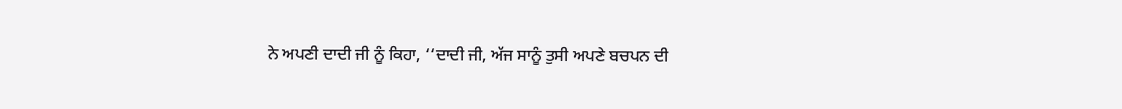ਨੇ ਅਪਣੀ ਦਾਦੀ ਜੀ ਨੂੰ ਕਿਹਾ, ‘‘ਦਾਦੀ ਜੀ, ਅੱਜ ਸਾਨੂੰ ਤੁਸੀ ਅਪਣੇ ਬਚਪਨ ਦੀ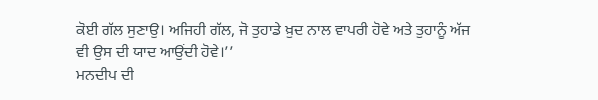ਕੋਈ ਗੱਲ ਸੁਣਾਉ। ਅਜਿਹੀ ਗੱਲ, ਜੋ ਤੁਹਾਡੇ ਖ਼ੁਦ ਨਾਲ ਵਾਪਰੀ ਹੋਵੇ ਅਤੇ ਤੁਹਾਨੂੰ ਅੱਜ ਵੀ ਉਸ ਦੀ ਯਾਦ ਆਉਂਦੀ ਹੋਵੇ।’’
ਮਨਦੀਪ ਦੀ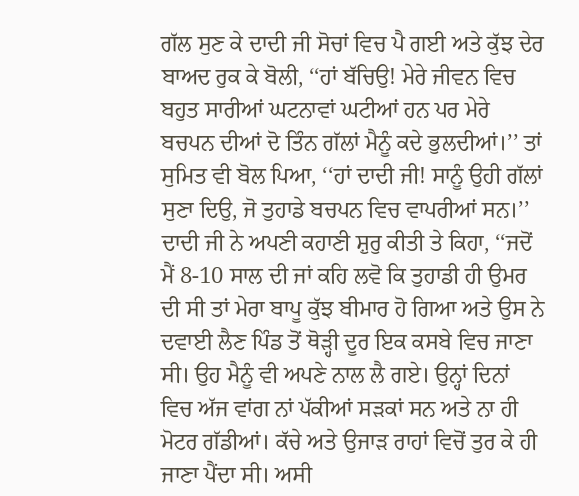ਗੱਲ ਸੁਣ ਕੇ ਦਾਦੀ ਜੀ ਸੋਚਾਂ ਵਿਚ ਪੈ ਗਈ ਅਤੇ ਕੁੱਝ ਦੇਰ ਬਾਅਦ ਰੁਕ ਕੇ ਬੋਲੀ, ‘‘ਹਾਂ ਬੱਚਿਉ! ਮੇਰੇ ਜੀਵਨ ਵਿਚ ਬਹੁਤ ਸਾਰੀਆਂ ਘਟਨਾਵਾਂ ਘਟੀਆਂ ਹਨ ਪਰ ਮੇਰੇ ਬਚਪਨ ਦੀਆਂ ਦੋ ਤਿੰਨ ਗੱਲਾਂ ਮੈਨੂੰ ਕਦੇ ਭੁਲਦੀਆਂ।’’ ਤਾਂ ਸੁਮਿਤ ਵੀ ਬੋਲ ਪਿਆ, ‘‘ਹਾਂ ਦਾਦੀ ਜੀ! ਸਾਨੂੰ ਉਹੀ ਗੱਲਾਂ ਸੁਣਾ ਦਿਉ, ਜੋ ਤੁਹਾਡੇ ਬਚਪਨ ਵਿਚ ਵਾਪਰੀਆਂ ਸਨ।’’
ਦਾਦੀ ਜੀ ਨੇ ਅਪਣੀ ਕਹਾਣੀ ਸ਼ੁਰੁ ਕੀਤੀ ਤੇ ਕਿਹਾ, ‘‘ਜਦੋਂ ਮੈਂ 8-10 ਸਾਲ ਦੀ ਜਾਂ ਕਹਿ ਲਵੋ ਕਿ ਤੁਹਾਡੀ ਹੀ ਉਮਰ ਦੀ ਸੀ ਤਾਂ ਮੇਰਾ ਬਾਪੂ ਕੁੱਝ ਬੀਮਾਰ ਹੋ ਗਿਆ ਅਤੇ ਉਸ ਨੇ ਦਵਾਈ ਲੈਣ ਪਿੰਡ ਤੋਂ ਥੋੜ੍ਹੀ ਦੂਰ ਇਕ ਕਸਬੇ ਵਿਚ ਜਾਣਾ ਸੀ। ਉਹ ਮੈਨੂੰ ਵੀ ਅਪਣੇ ਨਾਲ ਲੈ ਗਏ। ਉਨ੍ਹਾਂ ਦਿਨਾਂ ਵਿਚ ਅੱਜ ਵਾਂਗ ਨਾਂ ਪੱਕੀਆਂ ਸੜਕਾਂ ਸਨ ਅਤੇ ਨਾ ਹੀ ਮੋਟਰ ਗੱਡੀਆਂ। ਕੱਚੇ ਅਤੇ ਉਜਾੜ ਰਾਹਾਂ ਵਿਚੋਂ ਤੁਰ ਕੇ ਹੀ ਜਾਣਾ ਪੈਂਦਾ ਸੀ। ਅਸੀ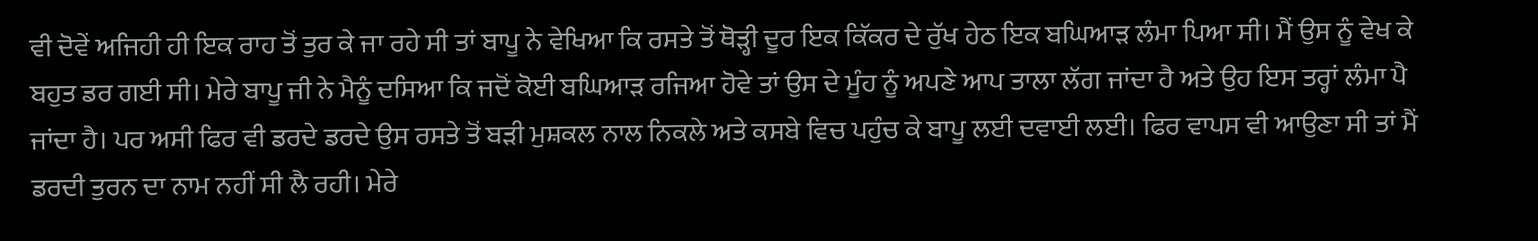ਵੀ ਦੋਵੇਂ ਅਜਿਹੀ ਹੀ ਇਕ ਰਾਹ ਤੋਂ ਤੁਰ ਕੇ ਜਾ ਰਹੇ ਸੀ ਤਾਂ ਬਾਪੂ ਨੇ ਵੇਖਿਆ ਕਿ ਰਸਤੇ ਤੋਂ ਥੋੜ੍ਹੀ ਦੂਰ ਇਕ ਕਿੱਕਰ ਦੇ ਰੁੱਖ ਹੇਠ ਇਕ ਬਘਿਆੜ ਲੰਮਾ ਪਿਆ ਸੀ। ਮੈਂ ਉਸ ਨੂੰ ਵੇਖ ਕੇ ਬਹੁਤ ਡਰ ਗਈ ਸੀ। ਮੇਰੇ ਬਾਪੂ ਜੀ ਨੇ ਮੈਨੂੰ ਦਸਿਆ ਕਿ ਜਦੋਂ ਕੋਈ ਬਘਿਆੜ ਰਜਿਆ ਹੋਵੇ ਤਾਂ ਉਸ ਦੇ ਮੂੰਹ ਨੂੰ ਅਪਣੇ ਆਪ ਤਾਲਾ ਲੱਗ ਜਾਂਦਾ ਹੈ ਅਤੇ ਉਹ ਇਸ ਤਰ੍ਹਾਂ ਲੰਮਾ ਪੈ ਜਾਂਦਾ ਹੈ। ਪਰ ਅਸੀ ਫਿਰ ਵੀ ਡਰਦੇ ਡਰਦੇ ਉਸ ਰਸਤੇ ਤੋਂ ਬੜੀ ਮੁਸ਼ਕਲ ਨਾਲ ਨਿਕਲੇ ਅਤੇ ਕਸਬੇ ਵਿਚ ਪਹੁੰਚ ਕੇ ਬਾਪੂ ਲਈ ਦਵਾਈ ਲਈ। ਫਿਰ ਵਾਪਸ ਵੀ ਆਉਣਾ ਸੀ ਤਾਂ ਮੈਂ ਡਰਦੀ ਤੁਰਨ ਦਾ ਨਾਮ ਨਹੀਂ ਸੀ ਲੈ ਰਹੀ। ਮੇਰੇ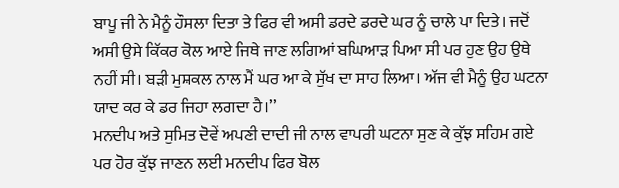ਬਾਪੂ ਜੀ ਨੇ ਮੈਨੂੰ ਹੌਸਲਾ ਦਿਤਾ ਤੇ ਫਿਰ ਵੀ ਅਸੀ ਡਰਦੇ ਡਰਦੇ ਘਰ ਨੂੰ ਚਾਲੇ ਪਾ ਦਿਤੇ। ਜਦੋਂ ਅਸੀ ਉਸੇ ਕਿੱਕਰ ਕੋਲ ਆਏ ਜਿਥੇ ਜਾਣ ਲਗਿਆਂ ਬਘਿਆੜ ਪਿਆ ਸੀ ਪਰ ਹੁਣ ਉਹ ਉਥੇ ਨਹੀਂ ਸੀ। ਬੜੀ ਮੁਸ਼ਕਲ ਨਾਲ ਮੈਂ ਘਰ ਆ ਕੇ ਸੁੱਖ ਦਾ ਸਾਹ ਲਿਆ। ਅੱਜ ਵੀ ਮੈਨੂੰ ਉਹ ਘਟਨਾ ਯਾਦ ਕਰ ਕੇ ਡਰ ਜਿਹਾ ਲਗਦਾ ਹੈ।’’
ਮਨਦੀਪ ਅਤੇ ਸੁਮਿਤ ਦੋਵੇਂ ਅਪਣੀ ਦਾਦੀ ਜੀ ਨਾਲ ਵਾਪਰੀ ਘਟਨਾ ਸੁਣ ਕੇ ਕੁੱਝ ਸਹਿਮ ਗਏ ਪਰ ਹੋਰ ਕੁੱਝ ਜਾਣਨ ਲਈ ਮਨਦੀਪ ਫਿਰ ਬੋਲ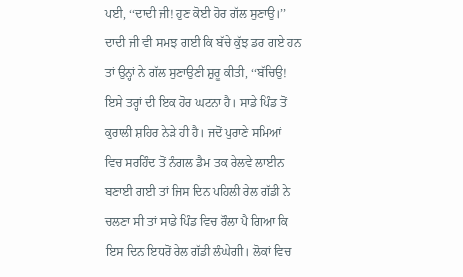ਪਈ, ‘‘ਦਾਦੀ ਜੀ! ਹੁਣ ਕੋਈ ਹੋਰ ਗੱਲ ਸੁਣਾਉ।’’ ਦਾਦੀ ਜੀ ਵੀ ਸਮਝ ਗਈ ਕਿ ਬੱਚੇ ਕੁੱਝ ਡਰ ਗਏ ਹਨ ਤਾਂ ਉਨ੍ਹਾਂ ਨੇ ਗੱਲ ਸੁਣਾਉਣੀ ਸ਼ੁਰੂ ਕੀਤੀ, ‘‘ਬੱਚਿਉ! ਇਸੇ ਤਰ੍ਹਾਂ ਦੀ ਇਕ ਹੋਰ ਘਟਨਾ ਹੈ। ਸਾਡੇ ਪਿੰਡ ਤੋਂ ਕੁਰਾਲੀ ਸ਼ਹਿਰ ਨੇੜੇ ਹੀ ਹੈ। ਜਦੋਂ ਪੁਰਾਣੇ ਸਮਿਆਂ ਵਿਚ ਸਰਹਿੰਦ ਤੋਂ ਨੰਗਲ ਡੈਮ ਤਕ ਰੇਲਵੇ ਲਾਈਨ ਬਣਾਈ ਗਈ ਤਾਂ ਜਿਸ ਦਿਨ ਪਹਿਲੀ ਰੇਲ ਗੱਡੀ ਨੇ ਚਲਣਾ ਸੀ ਤਾਂ ਸਾਡੇ ਪਿੰਡ ਵਿਚ ਰੌਲਾ ਪੈ ਗਿਆ ਕਿ ਇਸ ਦਿਨ ਇਧਰੋਂ ਰੇਲ ਗੱਡੀ ਲੰਘੇਗੀ। ਲੋਕਾਂ ਵਿਚ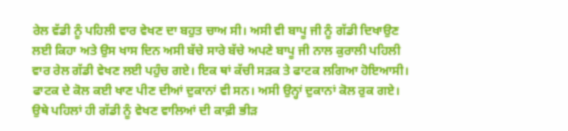ਰੇਲ ਵੱਡੀ ਨੂੰ ਪਹਿਲੀ ਵਾਰ ਵੇਖਣ ਦਾ ਬਹੁਤ ਚਾਅ ਸੀ। ਅਸੀ ਵੀ ਬਾਪੂ ਜੀ ਨੂੰ ਗੱਡੀ ਦਿਖਾਉਣ ਲਈ ਕਿਹਾ ਅਤੇ ਉਸ ਖਾਸ ਦਿਨ ਅਸੀ ਬੱਚੇ ਸਾਰੇ ਬੱਚੇ ਅਪਣੇ ਬਾਪੂ ਜੀ ਨਾਲ ਕੁਰਾਲੀ ਪਹਿਲੀ ਵਾਰ ਰੇਲ ਗੱਡੀ ਵੇਖਣ ਲਈ ਪਹੁੰਚ ਗਏ। ਇਕ ਥਾਂ ਕੱਚੀ ਸੜਕ ਤੇ ਫਾਟਕ ਲਗਿਆ ਹੋਇਆਸੀ। ਫਾਟਕ ਦੇ ਕੋਲ ਕਈ ਖਾਣ ਪੀਣ ਦੀਆਂ ਦੁਕਾਨਾਂ ਵੀ ਸਨ। ਅਸੀ ਉਨ੍ਹਾਂ ਦੁਕਾਨਾਂ ਕੋਲ ਰੁਕ ਗਏ। ਉਥੇ ਪਹਿਲਾਂ ਹੀ ਗੱਡੀ ਨੂੰ ਵੇਖਣ ਵਾਲਿਆਂ ਦੀ ਕਾਫ਼ੀ ਭੀੜ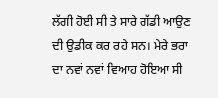ਲੱਗੀ ਹੋਈ ਸੀ ਤੇ ਸਾਰੇ ਗੱਡੀ ਆਉਣ ਦੀ ਉਡੀਕ ਕਰ ਰਹੇ ਸਨ। ਮੇਰੇ ਭਰਾ ਦਾ ਨਵਾਂ ਨਵਾਂ ਵਿਆਹ ਹੋਇਆ ਸੀ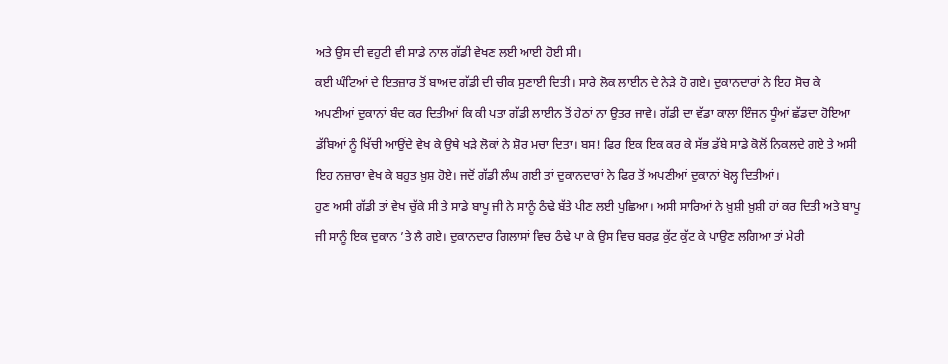ਅਤੇ ਉਸ ਦੀ ਵਹੁਟੀ ਵੀ ਸਾਡੇ ਨਾਲ ਗੱਡੀ ਵੇਖਣ ਲਈ ਆਈ ਹੋਈ ਸੀ।
ਕਈ ਘੰਟਿਆਂ ਦੇ ਇਤਜ਼ਾਰ ਤੋਂ ਬਾਅਦ ਗੱਡੀ ਦੀ ਚੀਕ ਸੁਣਾਈ ਦਿਤੀ। ਸਾਰੇ ਲੋਕ ਲਾਈਨ ਦੇ ਨੇੜੇ ਹੋ ਗਏ। ਦੁਕਾਨਦਾਰਾਂ ਨੇ ਇਹ ਸੋਚ ਕੇ ਅਪਣੀਆਂ ਦੁਕਾਨਾਂ ਬੰਦ ਕਰ ਦਿਤੀਆਂ ਕਿ ਕੀ ਪਤਾ ਗੱਡੀ ਲਾਈਨ ਤੋਂ ਹੇਠਾਂ ਨਾ ਉਤਰ ਜਾਵੇ। ਗੱਡੀ ਦਾ ਵੱਡਾ ਕਾਲਾ ਇੰਜਨ ਧੂੰਆਂ ਛੱਡਦਾ ਹੋਇਆ ਡੱਬਿਆਂ ਨੂੰ ਖਿੱਚੀ ਆਉਂਦੇ ਵੇਖ ਕੇ ਉਥੇ ਖੜੇ ਲੋਕਾਂ ਨੇ ਸ਼ੋਰ ਮਚਾ ਦਿਤਾ। ਬਸ! ਫਿਰ ਇਕ ਇਕ ਕਰ ਕੇ ਸੱਭ ਡੱਬੇ ਸਾਡੇ ਕੋਲੋਂ ਨਿਕਲਦੇ ਗਏ ਤੇ ਅਸੀ ਇਹ ਨਜ਼ਾਰਾ ਵੇਖ ਕੇ ਬਹੁਤ ਖ਼ੁਸ਼ ਹੋਏ। ਜਦੋਂ ਗੱਡੀ ਲੰਘ ਗਈ ਤਾਂ ਦੁਕਾਨਦਾਰਾਂ ਨੇ ਫਿਰ ਤੋਂ ਅਪਣੀਆਂ ਦੁਕਾਨਾਂ ਖੋਲ੍ਹ ਦਿਤੀਆਂ।
ਹੁਣ ਅਸੀ ਗੱਡੀ ਤਾਂ ਵੇਖ ਚੁੱਕੇ ਸੀ ਤੇ ਸਾਡੇ ਬਾਪੂ ਜੀ ਨੇ ਸਾਨੂੰ ਠੰਢੇ ਬੱਤੇ ਪੀਣ ਲਈ ਪੁਛਿਆ। ਅਸੀ ਸਾਰਿਆਂ ਨੇ ਖ਼ੁਸ਼ੀ ਖ਼ੁਸ਼ੀ ਹਾਂ ਕਰ ਦਿਤੀ ਅਤੇ ਬਾਪੂ ਜੀ ਸਾਨੂੰ ਇਕ ਦੁਕਾਨ ’ਤੇ ਲੈ ਗਏ। ਦੁਕਾਨਦਾਰ ਗਿਲਾਸਾਂ ਵਿਚ ਠੰਢੇ ਪਾ ਕੇ ਉਸ ਵਿਚ ਬਰਫ਼ ਕੁੱਟ ਕੁੱਟ ਕੇ ਪਾਉਣ ਲਗਿਆ ਤਾਂ ਮੇਰੀ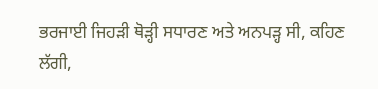ਭਰਜਾਈ ਜਿਹੜੀ ਥੋੜ੍ਹੀ ਸਧਾਰਣ ਅਤੇ ਅਨਪੜ੍ਹ ਸੀ, ਕਹਿਣ ਲੱਗੀ,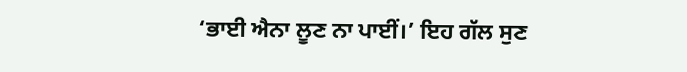‘ਭਾਈ ਐਨਾ ਲੂਣ ਨਾ ਪਾਈਂ।’ ਇਹ ਗੱਲ ਸੁਣ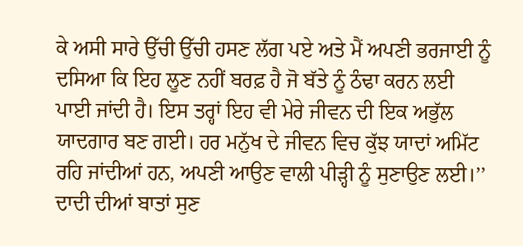ਕੇ ਅਸੀ ਸਾਰੇ ਉੱਚੀ ਉੱਚੀ ਹਸਣ ਲੱਗ ਪਏ ਅਤੇ ਮੈਂ ਅਪਣੀ ਭਰਜਾਈ ਨੂੰ ਦਸਿਆ ਕਿ ਇਹ ਲੂਣ ਨਹੀਂ ਬਰਫ਼ ਹੈ ਜੋ ਬੱਤੇ ਨੂੰ ਠੰਢਾ ਕਰਨ ਲਈ ਪਾਈ ਜਾਂਦੀ ਹੈ। ਇਸ ਤਰ੍ਹਾਂ ਇਹ ਵੀ ਮੇਰੇ ਜੀਵਨ ਦੀ ਇਕ ਅਭੁੱਲ ਯਾਦਗਾਰ ਬਣ ਗਈ। ਹਰ ਮਨੁੱਖ ਦੇ ਜੀਵਨ ਵਿਚ ਕੁੱਝ ਯਾਦਾਂ ਅਮਿੱਟ ਰਹਿ ਜਾਂਦੀਆਂ ਹਨ, ਅਪਣੀ ਆਉਣ ਵਾਲੀ ਪੀੜ੍ਹੀ ਨੂੰ ਸੁਣਾਉਣ ਲਈ।’’
ਦਾਦੀ ਦੀਆਂ ਬਾਤਾਂ ਸੁਣ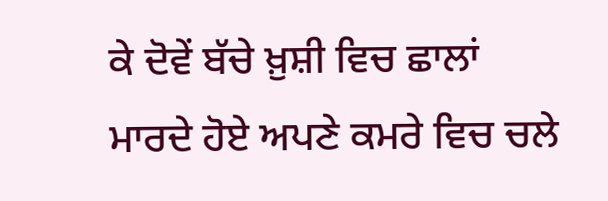ਕੇ ਦੋਵੇਂ ਬੱਚੇ ਖ਼ੁਸ਼ੀ ਵਿਚ ਛਾਲਾਂ ਮਾਰਦੇ ਹੋਏ ਅਪਣੇ ਕਮਰੇ ਵਿਚ ਚਲੇ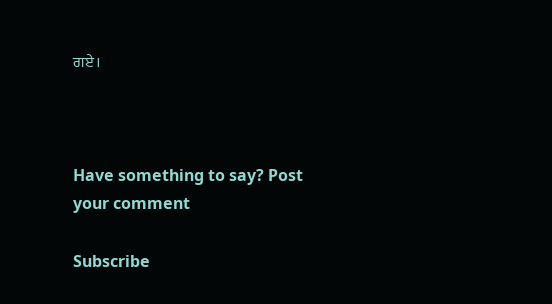ਗਏ।



Have something to say? Post your comment

Subscribe